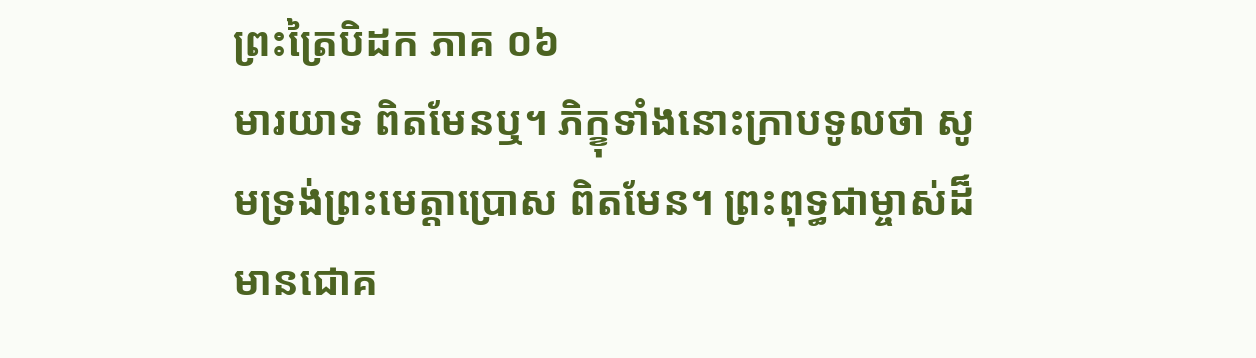ព្រះត្រៃបិដក ភាគ ០៦
មារយាទ ពិតមែនឬ។ ភិក្ខុទាំងនោះក្រាបទូលថា សូមទ្រង់ព្រះមេត្តាប្រោស ពិតមែន។ ព្រះពុទ្ធជាម្ចាស់ដ៏មានជោគ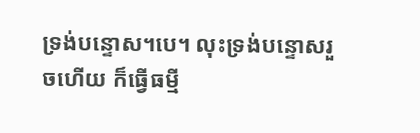ទ្រង់បន្ទោស។បេ។ លុះទ្រង់បន្ទោសរួចហើយ ក៏ធ្វើធម្មី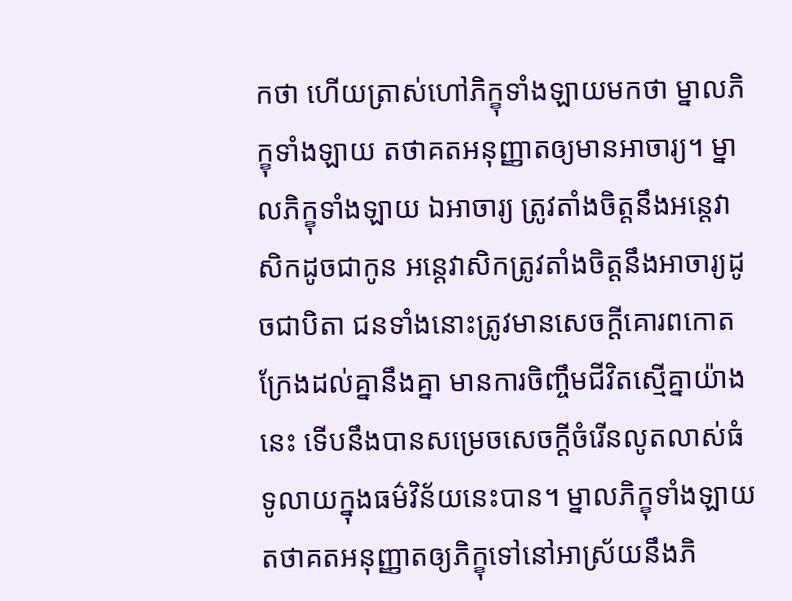កថា ហើយត្រាស់ហៅភិក្ខុទាំងឡាយមកថា ម្នាលភិក្ខុទាំងឡាយ តថាគតអនុញ្ញាតឲ្យមានអាចារ្យ។ ម្នាលភិក្ខុទាំងឡាយ ឯអាចារ្យ ត្រូវតាំងចិត្តនឹងអន្តេវាសិកដូចជាកូន អន្តេវាសិកត្រូវតាំងចិត្តនឹងអាចារ្យដូចជាបិតា ជនទាំងនោះត្រូវមានសេចក្តីគោរពកោតក្រែងដល់គ្នានឹងគ្នា មានការចិញ្ចឹមជីវិតស្មើគ្នាយ៉ាងនេះ ទើបនឹងបានសម្រេចសេចក្តីចំរើនលូតលាស់ធំទូលាយក្នុងធម៌វិន័យនេះបាន។ ម្នាលភិក្ខុទាំងឡាយ តថាគតអនុញ្ញាតឲ្យភិក្ខុទៅនៅអាស្រ័យនឹងភិ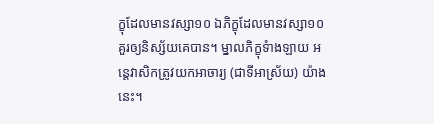ក្ខុដែលមានវស្សា១០ ឯភិក្ខុដែលមានវស្សា១០គួរឲ្យនិស្ស័យគេបាន។ ម្នាលភិក្ខុទំាងឡាយ អន្តេវាសិកត្រូវយកអាចារ្យ (ជាទីអាស្រ័យ) យ៉ាងនេះ។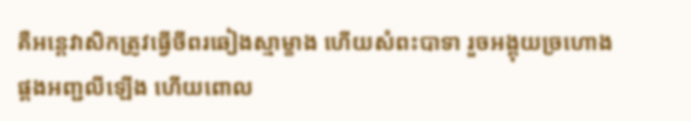គឺអន្តេវាសិកត្រូវធ្វើចីពរឆៀងស្មាម្ខាង ហើយសំពះបាទា រួចអង្គុយច្រហោង ផ្គងអញ្ជលីឡើង ហើយពោល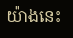យ៉ាងនេះ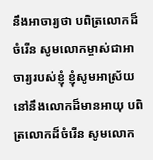នឹងអាចារ្យថា បពិត្រលោកដ៏ចំរើន សូមលោកម្ចាស់ជាអាចារ្យរបស់ខ្ញុំ ខ្ញុំសូមអាស្រ័យនៅនឹងលោកដ៏មានអាយុ បពិត្រលោកដ៏ចំរើន សូមលោក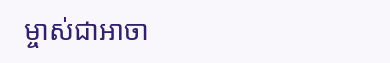ម្ចាស់ជាអាចា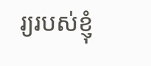រ្យរបស់ខ្ញុំ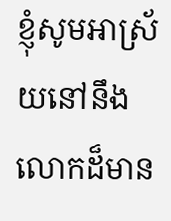ខ្ញុំសូមអាស្រ័យនៅនឹងលោកដ៏មាន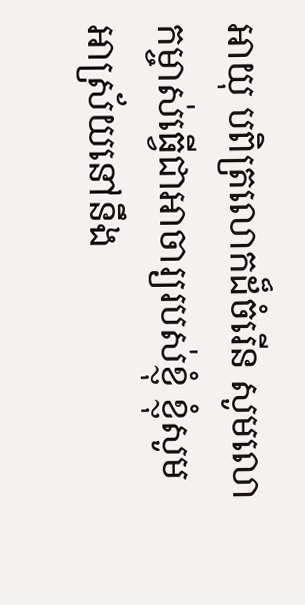អាយុ បពិត្រលោកដ៏ចំរើន សូមលោកម្ចាស់ធ្វើជាអាចារ្យរបស់ខ្ញុំ ខ្ញុំសូមអាស្រ័យនៅនឹង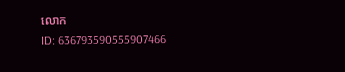លោក
ID: 636793590555907466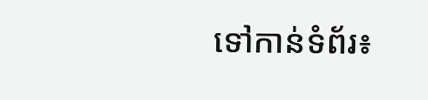ទៅកាន់ទំព័រ៖